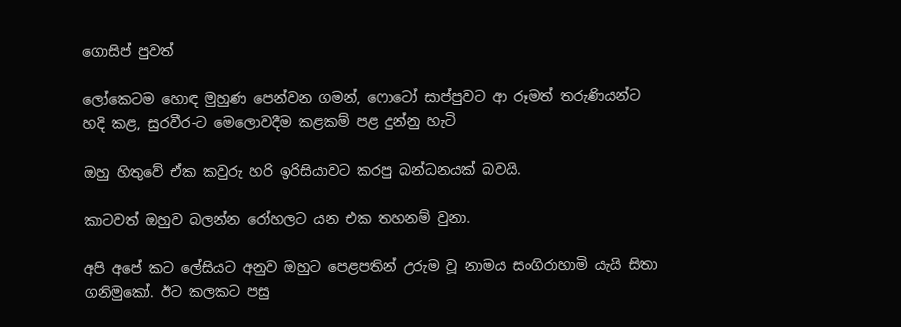ගොසිප් පුවත්

ලෝකෙටම හොඳ මුහුණ පෙන්වන ගමන්, ෆොටෝ සාප්පුවට ආ රූමත් තරුණියන්ට හදි කළ, සුරවීර-ට මෙලොවදීම කළකම් පළ දුන්නු හැටි

ඔහු හිතුවේ ඒක කවුරු හරි ඉරිසියාවට කරපු බන්ධනයක් බවයි.

කාටවත් ඔහුව බලන්න රෝහලට යන එක තහනම් වුනා.

අපි අපේ කට ලේසියට අනුව ඔහුට පෙළපතින් උරුම වූ නාමය සංගිරාහාමි යැයි සිතා ගනිමුකෝ. ඊට කලකට පසු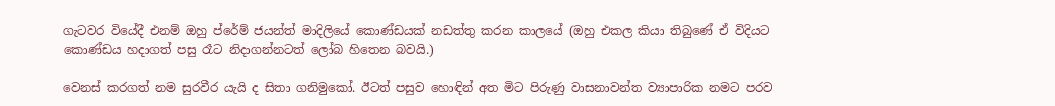ගැටවර වියේදී එනම් ඔහු ප්රේම් ජයන්ත් මාදිලියේ කොණ්ඩයක් නඩත්තු කරන කාලයේ (ඔහු එකල කියා තිබුණේ ඒ විදියට කොණ්ඩය හදාගත් පසු රෑට නිදාගන්නටත් ලෝබ හිතෙන බවයි.)

වෙනස් කරගත් නම සුරවීර යැයි ද සිතා ගනිමුකෝ. ඊටත් පසුව හොඳින් අත මිට පිරුණු වාසනාවන්ත ව්‍යාපාරික නමට පරව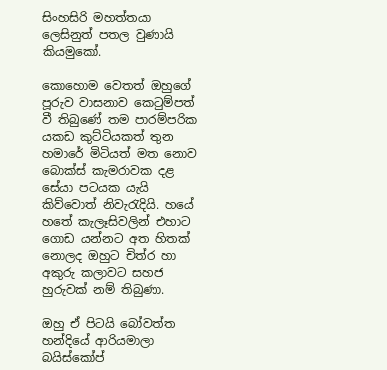සිංහසිරි මහත්තයා ලෙසිනුත් පතල වුණායි කියමුකෝ.

කොහොම වෙතත් ඔහුගේ පූරුව වාසනාව කෙටුම්පත් වී තිබුණේ තම පාරම්පරික යකඩ කුට්ටියකත් තුන හමාරේ මිටියත් මත නොව බොක්ස් කැමරාවක දළ සේයා පටයක යැයි කිව්වොත් නිවැරැදියි. හයේ හතේ කැලෑසිවලින් එහාට ගොඩ යන්නට අත හිතක් නොලද ඔහුට චිත්ර හා අකුරු කලාවට සහජ හුරුවක් නම් තිබුණා.

ඔහු ඒ පිටයි බෝවත්ත හන්දියේ ආරියමාලා බයිස්කෝප්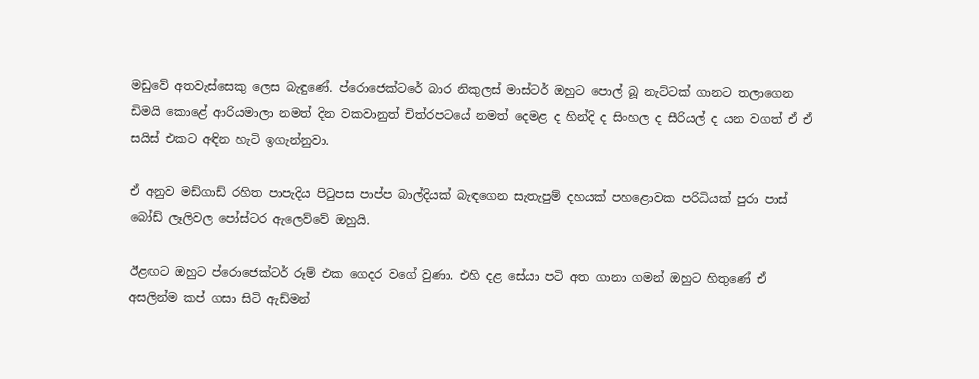මඩුවේ අතවැස්සෙකු ලෙස බැඳුණේ. ප්රොජෙක්ටරේ බාර නිකුලස් මාස්ටර් ඔහුට පොල් බූ නැට්ටක් ගානට තලාගෙන ඩිමයි කොළේ ආරියමාලා නමත් දින වකවානුත් චිත්රපටයේ නමත් දෙමළ ද හින්දි ද සිංහල ද සීරියල් ද යන වගත් ඒ ඒ සයිස් එකට අඳින හැටි ඉගැන්නුවා.

ඒ අනුව මඩ්ගාඩ් රහිත පාපැදිය පිටුපස පාප්ප බාල්දියක් බැඳගෙන සැතැපුම් දහයක් පහළොවක පරිධියක් පුරා පාස් බෝඩ් ලෑලිවල පෝස්ටර ඇලෙව්වේ ඔහුයි.

ඊළඟට ඔහුට ප්රොජෙක්ටර් රූම් එක ගෙදර වගේ වුණා. එහි දළ සේයා පටි අත ගානා ගමන් ඔහුට හිතුණේ ඒ අසලින්ම කප් ගසා සිටි ඇඩ්මන්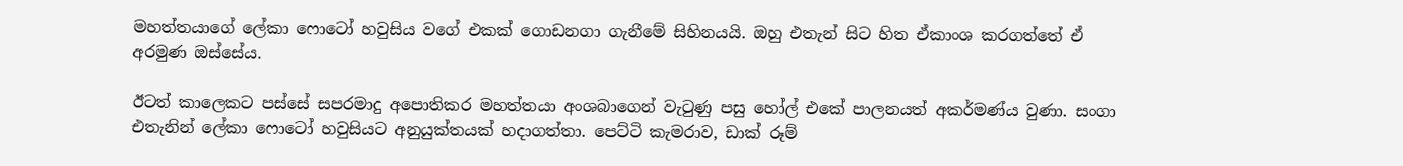මහත්තයාගේ ලේකා ෆොටෝ හවුසිය වගේ එකක් ගොඩනගා ගැනීමේ සිහිනයයි. ඔහු එතැන් සිට හිත ඒකාංශ කරගත්තේ ඒ අරමුණ ඔස්සේය.

ඊටත් කාලෙකට පස්සේ සපරමාදු අපොතිකර මහත්තයා අංශබාගෙන් වැටුණු පසු හෝල් එකේ පාලනයත් අකර්මණ්ය වුණා. සංගා එතැනින් ලේකා ෆොටෝ හවුසියට අනුයුක්තයක් හදාගත්තා. පෙට්ටි කැමරාව, ඩාක් රූම්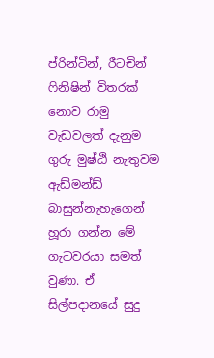ප්රින්ටින්, රීටචින් ෆිනිෂින් විතරක් නොව රාමු වැඩවලත් දැනුම ගුරු මුෂ්ඨි නැතුවම ඇඩ්මන්ඩ් බාසුන්නැහැගෙන් හූරා ගන්න මේ ගැටවරයා සමත් වුණා. ඒ සිල්පදානයේ සුදු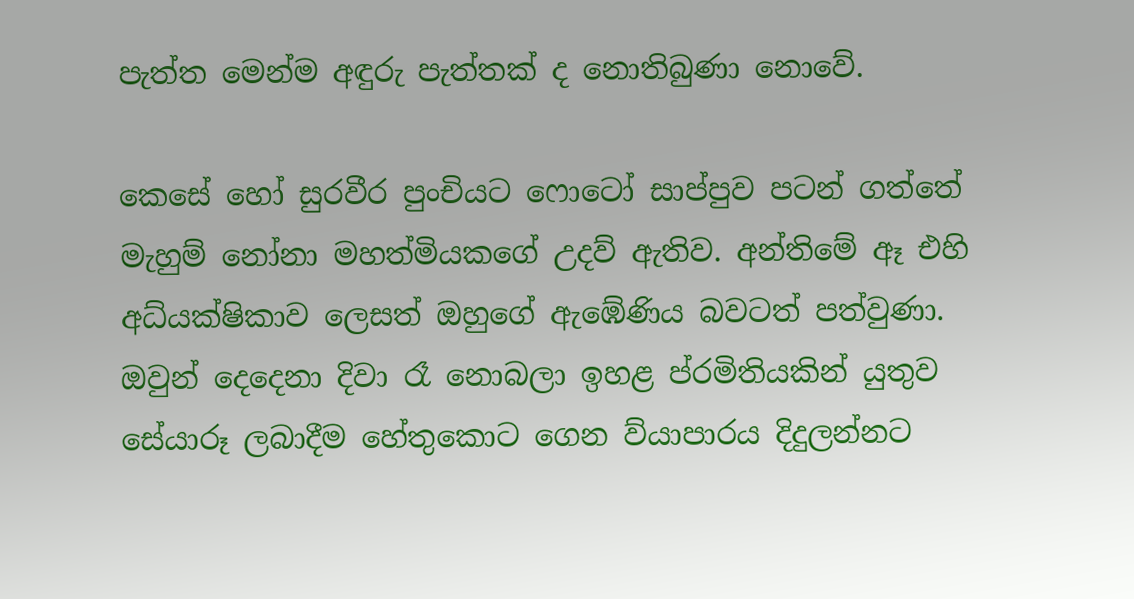පැත්ත මෙන්ම අඳුරු පැත්තක් ද නොතිබුණා නොවේ.

කෙසේ හෝ සුරවීර පුංචියට ෆොටෝ සාප්පුව පටන් ගත්තේ මැහුම් නෝනා මහත්මියකගේ උදව් ඇතිව. අන්තිමේ ඈ එහි අධ්යක්ෂිකාව ලෙසත් ඔහුගේ ඇඹේණිය බවටත් පත්වුණා. ඔවුන් දෙදෙනා දිවා රෑ නොබලා ඉහළ ප්රමිතියකින් යුතුව සේයාරූ ලබාදීම හේතුකොට ගෙන ව්යාපාරය දිදුලන්නට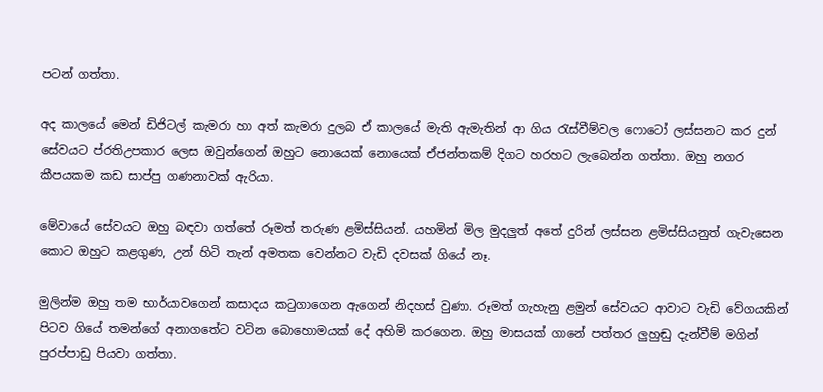පටන් ගත්තා.

අද කාලයේ මෙන් ඩිජිටල් කැමරා හා අත් කැමරා දුලබ ඒ කාලයේ මැති ඇමැතින් ආ ගිය රැස්වීම්වල ෆොටෝ ලස්සනට කර දුන් සේවයට ප්රතිඋපකාර ලෙස ඔවුන්ගෙන් ඔහුට නොයෙක් නොයෙක් ඒජන්තකම් දිගට හරහට ලැබෙන්න ගත්තා. ඔහු නගර කීපයකම කඩ සාප්පු ගණනාවක් ඇරියා.

මේවායේ සේවයට ඔහු බඳවා ගත්තේ රූමත් තරුණ ළමිස්සියන්. යහමින් මිල මුදලුත් අතේ දුරින් ලස්සන ළමිස්සියනුත් ගැවැසෙන කොට ඔහුට කළගුණ, උන් හිටි තැන් අමතක වෙන්නට වැඩි දවසක් ගියේ නෑ.

මුලින්ම ඔහු තම භාර්යාවගෙන් කසාදය කටුගාගෙන ඇගෙන් නිදහස් වුණා. රූමත් ගැහැනු ළමුන් සේවයට ආවාට වැඩි වේගයකින් පිටව ගියේ තමන්ගේ අනාගතේට වටින බොහොමයක් දේ අහිමි කරගෙන. ඔහු මාසයක් ගානේ පත්තර ලුහුඬු දැන්වීම් මගින් පුරප්පාඩු පියවා ගත්තා.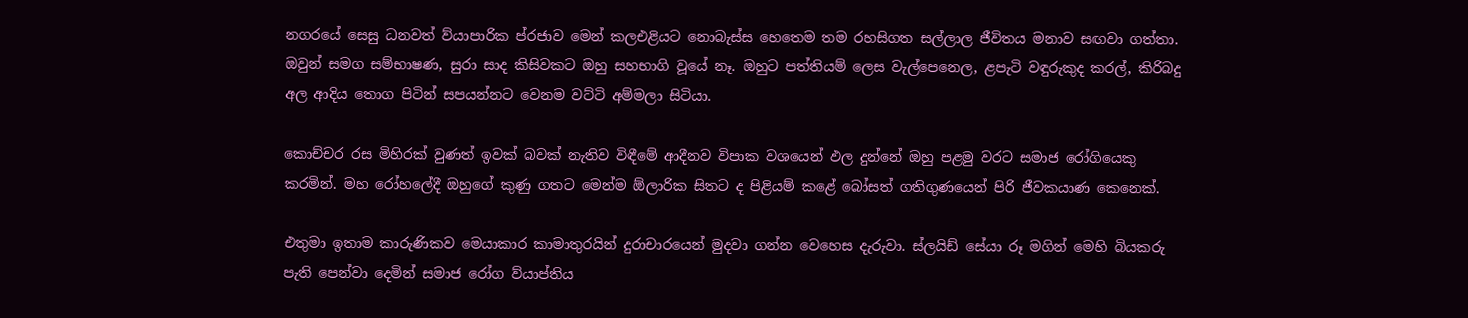නගරයේ සෙසු ධනවත් ව්යාපාරික ප්රජාව මෙන් කලඑළියට නොබැස්ස හෙතෙම තම රහසිගත සල්ලාල ජීවිතය මනාව සඟවා ගත්තා. ඔවුන් සමග සම්භාෂණ, සුරා සාද කිසිවකට ඔහු සහභාගි වූයේ නෑ. ඔහුට පත්තියම් ලෙස වැල්පෙනෙල, ළපැටි වඳුරුකුද කරල්, කිරිබදු අල ආදිය තොග පිටින් සපයන්නට වෙනම වට්ටි අම්මලා සිටියා.

කොච්චර රස මිහිරක් වුණත් ඉවක් බවක් නැතිව විඳීමේ ආදීනව විපාක වශයෙන් ඵල දුන්නේ ඔහු පළමු වරට සමාජ රෝගියෙකු කරමින්. මහ රෝහලේදී ඔහුගේ කුණු ගතට මෙන්ම ඕලාරික සිතට ද පිළියම් කළේ බෝසත් ගතිගුණයෙන් පිරි ජීවකයාණ කෙනෙක්.

එතුමා ඉතාම කාරුණිකව මෙයාකාර කාමාතුරයින් දුරාචාරයෙන් මුදවා ගන්න වෙහෙස දැරුවා. ස්ලයිඩ් සේයා රූ මගින් මෙහි බියකරු පැති පෙන්වා දෙමින් සමාජ රෝග ව්යාප්තිය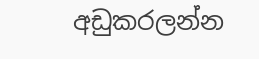අඩුකරලන්න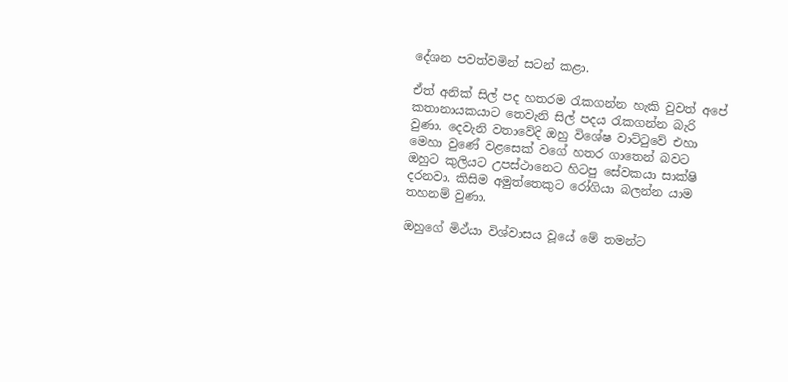දේශන පවත්වමින් සටන් කළා.

ඒත් අනික් සිල් පද හතරම රැකගන්න හැකි වුවත් අපේ කතානායකයාට තෙවැනි සිල් පදය රැකගන්න බැරි වුණා. දෙවැනි වතාවේදි ඔහු විශේෂ වාට්ටුවේ එහා මෙහා වුණේ වළසෙක් වගේ හතර ගාතෙන් බවට ඔහුට කුලියට උපස්ථානෙට හිටපු සේවකයා සාක්ෂි දරනවා. කිසිම අමුත්තෙකුට රෝගියා බලන්න යාම තහනම් වුණා.

ඔහුගේ මිථ්යා විශ්වාසය වූයේ මේ තමන්ට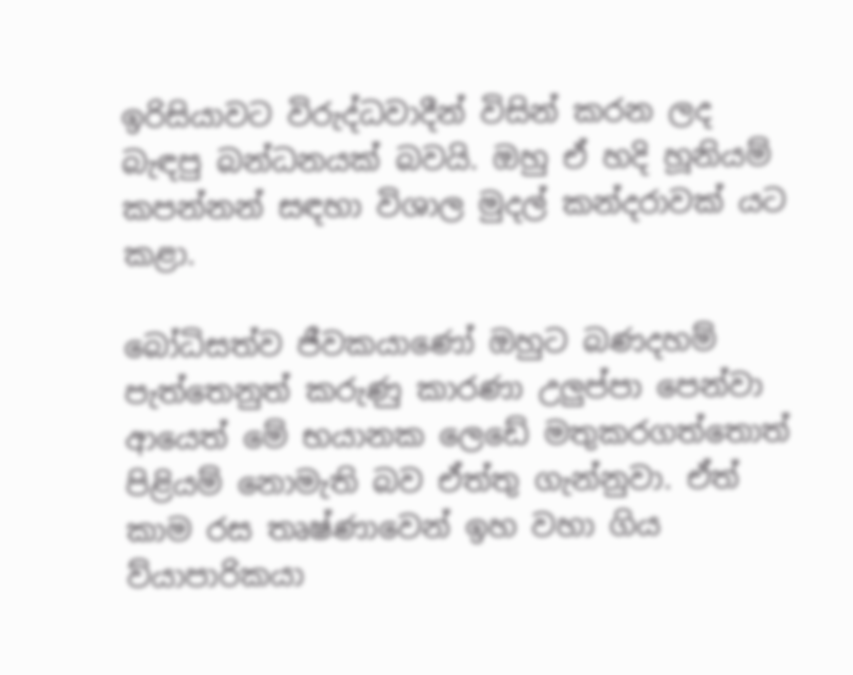ඉරිසියාවට විරුද්ධවාදීන් විසින් කරන ලද බැඳපු බන්ධනයක් බවයි. ඔහු ඒ හදි හූනියම් කපන්නන් සඳහා විශාල මුදල් කන්දරාවක් යට කළා.

බෝධිසත්ව ජීවකයාණෝ ඔහුට බණදහම් පැත්තෙනුත් කරුණු කාරණා උලුප්පා පෙන්වා ආයෙත් මේ භයානක ලෙඩේ මතුකරගත්තොත් පිළියම් නොමැති බව ඒත්තු ගැන්නුවා. ඒත් කාම රස තෘෂ්ණාවෙන් ඉහ වහා ගිය ව්යාපාරිකයා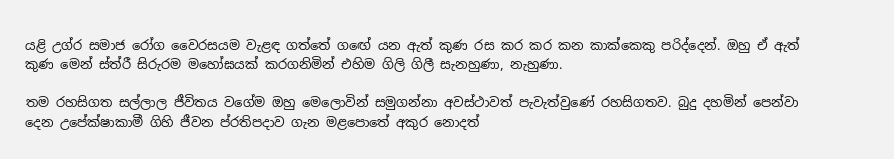යළි උග්ර සමාජ රෝග වෛරසයම වැළඳ ගත්තේ ගඟේ යන ඇත් කුණ රස කර කර කන කාක්කෙකු පරිද්දෙන්. ඔහු ඒ ඇත් කුණ මෙන් ස්ත්රී සිරුරම මහෝඝයක් කරගනිමින් එහිම ගිලි ගිලී සැනහුණා, නැහුණා.

තම රහසිගත සල්ලාල ජීවිතය වගේම ඔහු මෙලොවින් සමුගන්නා අවස්ථාවත් පැවැත්වුණේ රහසිගතව. බුදු දහමින් පෙන්වා දෙන උපේක්ෂාකාමී ගිහි ජීවන ප්රතිපදාව ගැන මළපොතේ අකුර නොදත්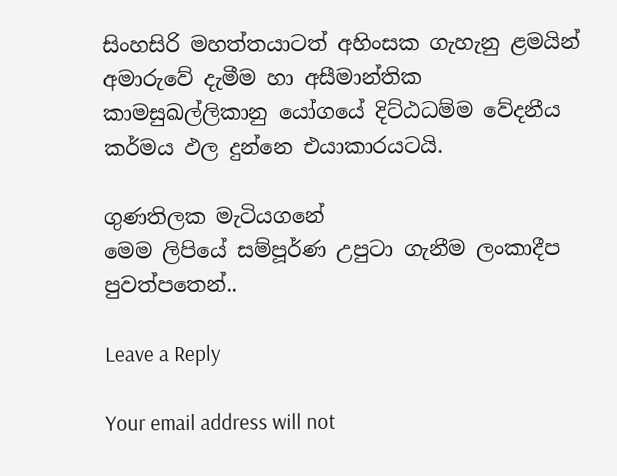සිංහසිරි මහත්තයාටත් අහිංසක ගැහැනු ළමයින් අමාරුවේ දැමීම හා අසීමාන්තික කාමසුඛල්ලිකානු යෝගයේ දිට්ඨධම්ම වේදනීය කර්මය ඵල දුන්නෙ එයාකාරයටයි.

ගුණතිලක මැටියගනේ
මෙම ලිපියේ සම්පූර්ණ උපුටා ගැනීම ලංකාදීප පුවත්පතෙන්..

Leave a Reply

Your email address will not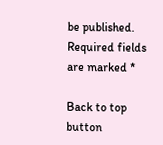be published. Required fields are marked *

Back to top button